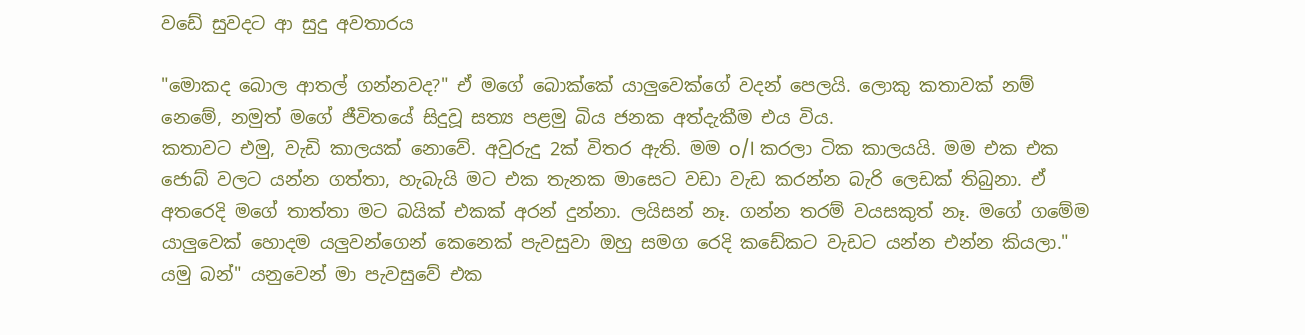වඩේ සුවදට ආ සුදු අවතාරය

"මොකද බොල ආතල් ගන්නවද?" ඒ මගේ බොක්කේ යාලුවෙක්ගේ වදන් පෙලයි. ලොකු කතාවක් නම් නෙමේ, නමුත් මගේ ජීවිතයේ සිදුවූ සත්‍ය පළමු බිය ජනක අත්දැකීම එය විය.
කතාවට එමු, වැඩි කාලයක් නොවේ. අවුරුදු 2ක් විතර ඇති. මම o/l කරලා ටික කාලයයි. මම එක එක ජොබ් වලට යන්න ගත්තා, හැබැයි මට එක තැනක මාසෙට වඩා වැඩ කරන්න බැරි ලෙඩක් තිබුනා. ඒ අතරෙදි මගේ තාත්තා මට බයික් එකක් අරන් දුන්නා. ලයිසන් නෑ. ගන්න තරම් වයසකුත් නෑ. මගේ ගමේම
යාලුවෙක් හොදම යලුවන්ගෙන් කෙනෙක් පැවසුවා ඔහු සමග රෙදි කඩේකට වැඩට යන්න එන්න කියලා." යමු බන්" යනුවෙන් මා පැවසුවේ එක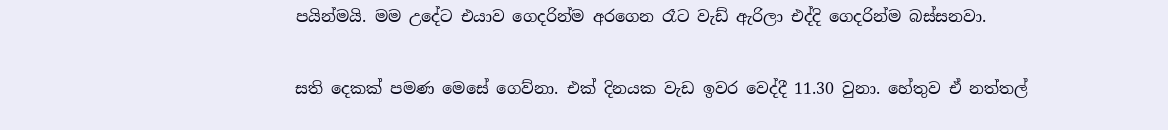පයින්මයි. මම උදේට එයාව ගෙදරින්ම අරගෙන රෑට වැඩ් ඇරිලා එද්දි ගෙදරින්ම බස්සනවා.

සති දෙකක් පමණ මෙසේ ගෙව්නා. එක් දිනයක වැඩ ඉවර වෙද්දී 11.30 වුනා. හේතුව ඒ නත්තල්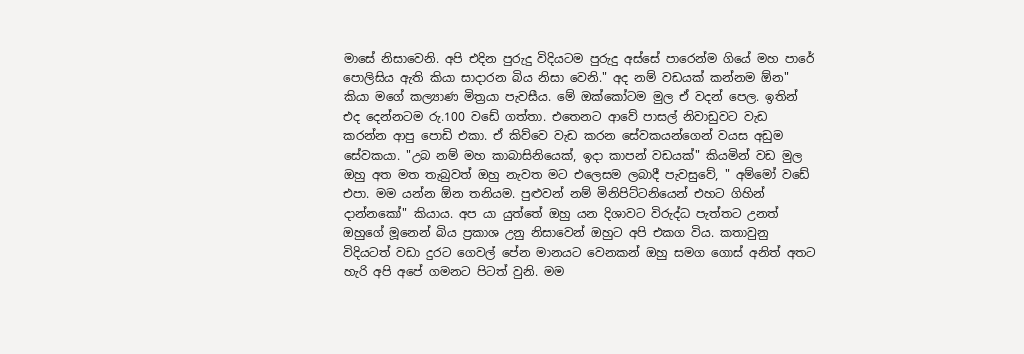මාසේ නිසාවෙනි. අපි එදින පුරුදු විදියටම පුරුදු අස්සේ පාරෙන්ම ගියේ මහ පාරේ පොලිසිය ඇති කියා සාදාරන බිය නිසා වෙනි." අද නම් වඩයක් කන්නම ඕන" කියා මගේ කල්‍යාණ මිත්‍රයා පැවසීය. මේ ඔක්කෝටම මුල ඒ වදන් පෙල. ඉතින් එද දෙන්නටම රු.100 වඩේ ගත්තා. එතෙනට ආවේ පාසල් නිවාඩුවට වැඩ කරන්න ආපු පොඩි එකා. ඒ කිව්වෙ වැඩ කරන සේවකයන්ගෙන් වයස අඩුම සේවකයා. "උබ නම් මහ කාබාසිනියෙක්, ඉදා කාපන් වඩයක්" කියමින් වඩ මුල ඔහු අත මත තැබුවත් ඔහු නැවත මට එලෙසම ලබාදී පැවසුවේ, " අම්මෝ වඩේ එපා. මම යන්න ඕන තනියම. පුළුවන් නම් මිනිපිට්ටනියෙන් එහට ගිහින් දාන්නකෝ" කියාය. අප යා යුත්තේ ඔහු යන දිශාවට විරුද්ධ පැත්තට උනත් ඔහුගේ මූනෙන් බිය ප්‍රකාශ උනු නිසාවෙන් ඔහුට අපි එකග විය. කතාවුනු විදියටත් වඩා දුරට ගෙවල් පේන මානයට වෙනකන් ඔහු සමග ගොස් අනිත් අතට හැරි අපි අපේ ගමනට පිටත් වුනි. මම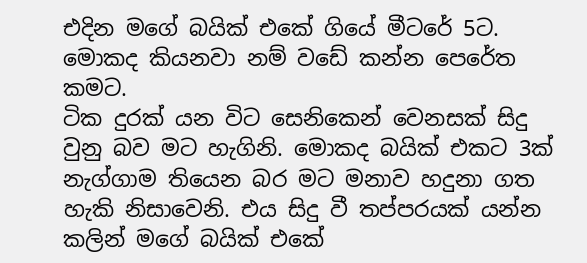එදින මගේ බයික් එකේ ගියේ මීටරේ 5ට. මොකද කියනවා නම් වඩේ කන්න පෙරේත කමට.
ටික දුරක් යන විට සෙනිකෙන් වෙනසක් සිදු වුනු බව මට හැගිනි. මොකද බයික් එකට 3ක් නැග්ගාම තියෙන බර මට මනාව හදුනා ගත හැකි නිසාවෙනි. එය සිදු වී තප්පරයක් යන්න කලින් මගේ බයික් එකේ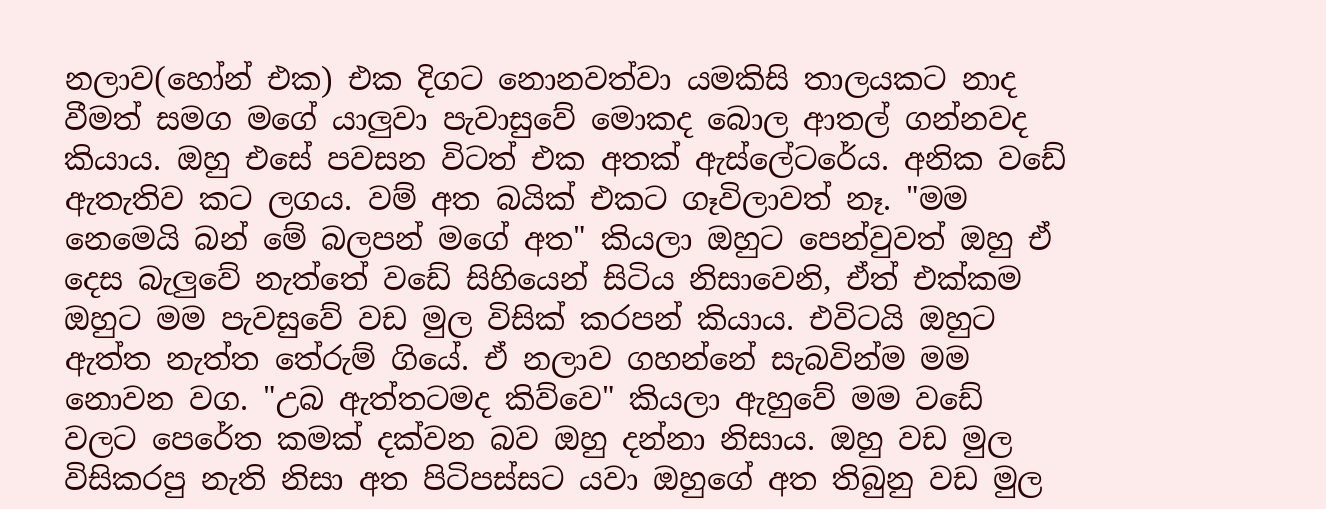නලාව(හෝන් එක) එක දිගට නොනවත්වා යමකිසි තාලයකට නාද වීමත් සමග මගේ යාලුවා පැවාසුවේ මොකද බොල ආතල් ගන්නවද කියාය. ඔහු එසේ පවසන විටත් එක අතක් ඇස්ලේටරේය. අනික වඩේ ඇතැතිව කට ලගය. වම් අත බයික් එකට ගෑවිලාවත් නෑ. "මම නෙමෙයි බන් මේ බලපන් මගේ අත" කියලා ඔහුට පෙන්වුවත් ඔහු ඒ දෙස බැලුවේ නැත්තේ වඩේ සිහියෙන් සිටිය නිසාවෙනි, ඒත් එක්කම ඔහුට මම පැවසුවේ වඩ මුල විසික් කරපන් කියාය. එවිටයි ඔහුට ඇත්ත නැත්ත තේරුම් ගියේ. ඒ නලාව ගහන්නේ සැබවින්ම මම නොවන වග. "උබ ඇත්තටමද කිව්වෙ" කියලා ඇහුවේ මම වඩේ වලට පෙරේත කමක් දක්වන බව ඔහු දන්නා නිසාය. ඔහු වඩ මුල විසිකරපු නැති නිසා අත පිටිපස්සට යවා ඔහුගේ අත තිබුනු වඩ මුල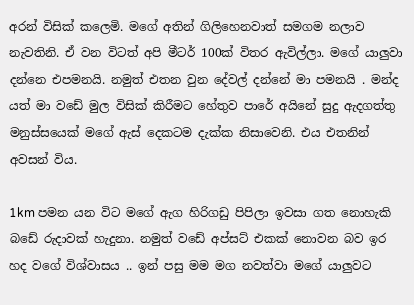අරන් විසික් කලෙමි. මගේ අතින් ගිලිහෙනවාත් සමගම නලාව නැවතිනි. ඒ වන විටත් අපි මීටර් 100ක් විතර ඇවිල්ලා. මගේ යාලුවා දන්නෙ එපමනයි. නමුත් එතන වුන දේවල් දන්නේ මා පමනයි . මන්ද යත් මා වඩේ මුල විසික් කිරීමට හේතුව පාරේ අයිනේ සුදු ඇදගත්තු මනුස්සයෙක් මගේ ඇස් දෙකටම දැක්ක නිසාවෙනි. එය එතනින් අවසන් විය.

1km පමන යන විට මගේ ඇග හිරිගඩු පිපිලා ඉවසා ගත නොහැකි බඩේ රුදාවක් හැදුනා. නමුත් වඩේ අප්සට් එකක් නොවන බව ඉර හද වගේ විශ්වාසය .. ඉන් පසු මම මග නවත්වා මගේ යාලුවට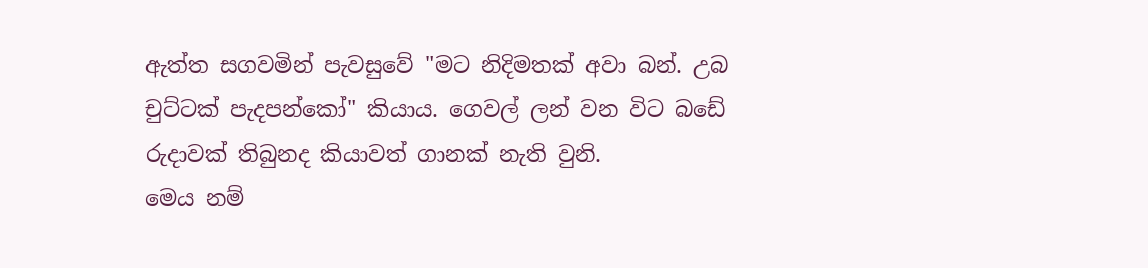ඇත්ත සගවමින් පැවසුවේ "මට නිදිමතක් අවා බන්. උබ චුට්ටක් පැදපන්කෝ" කියාය. ගෙවල් ලන් වන විට බඩේ රුදාවක් තිබුනද කියාවත් ගානක් නැති වුනි.
මෙය නම්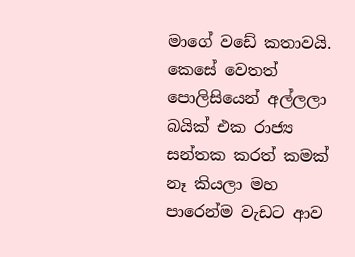මාගේ වඩේ කතාවයි. කෙසේ වෙතත් පොලිසියෙන් අල්ලලා බයික් එක රාජ්‍ය සන්තක කරත් කමක් නෑ කියලා මහ පාරෙන්ම වැඩට ආව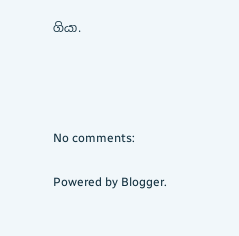ගියා.




No comments:

Powered by Blogger.